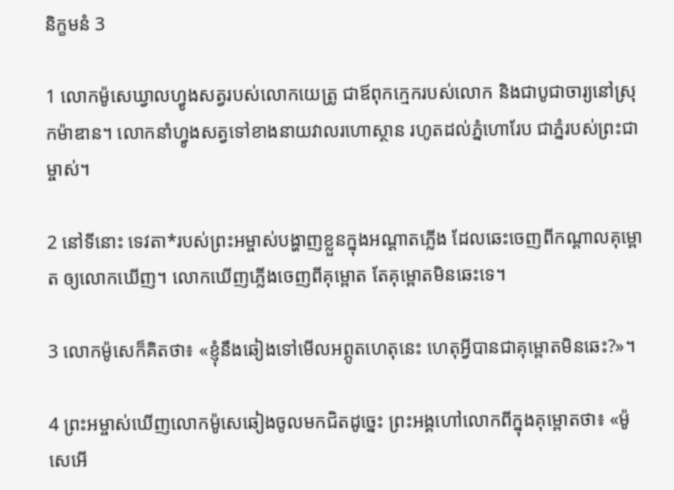និក្ខមនំ 3

1 លោកម៉ូសេឃ្វាលហ្វូងសត្វរបស់លោកយេត្រូ ជាឪពុកក្មេករបស់លោក និងជាបូជា‌ចារ្យនៅស្រុកម៉ាឌាន។ លោកនាំហ្វូងសត្វទៅខាងនាយវាលរហោ‌ស្ថាន រហូតដល់ភ្នំហោរែប ជាភ្នំរបស់ព្រះ‌ជាម្ចាស់។

2 នៅទីនោះ ទេវតា*របស់ព្រះ‌អម្ចាស់បង្ហាញខ្លួនក្នុងអណ្ដាតភ្លើង ដែលឆេះចេញពីកណ្ដាលគុម្ពោត ឲ្យលោកឃើញ។ លោកឃើញភ្លើងចេញពីគុម្ពោត តែគុម្ពោតមិនឆេះទេ។

3 លោកម៉ូសេក៏គិតថា៖ «ខ្ញុំនឹងឆៀងទៅមើលអព្ភូត‌ហេតុនេះ ហេតុអ្វីបានជាគុម្ពោតមិនឆេះ?»។

4 ព្រះ‌អម្ចាស់ឃើញលោកម៉ូសេឆៀងចូលមកជិតដូច្នេះ ព្រះ‌អង្គហៅលោកពីក្នុងគុម្ពោតថា៖ «ម៉ូសេអើ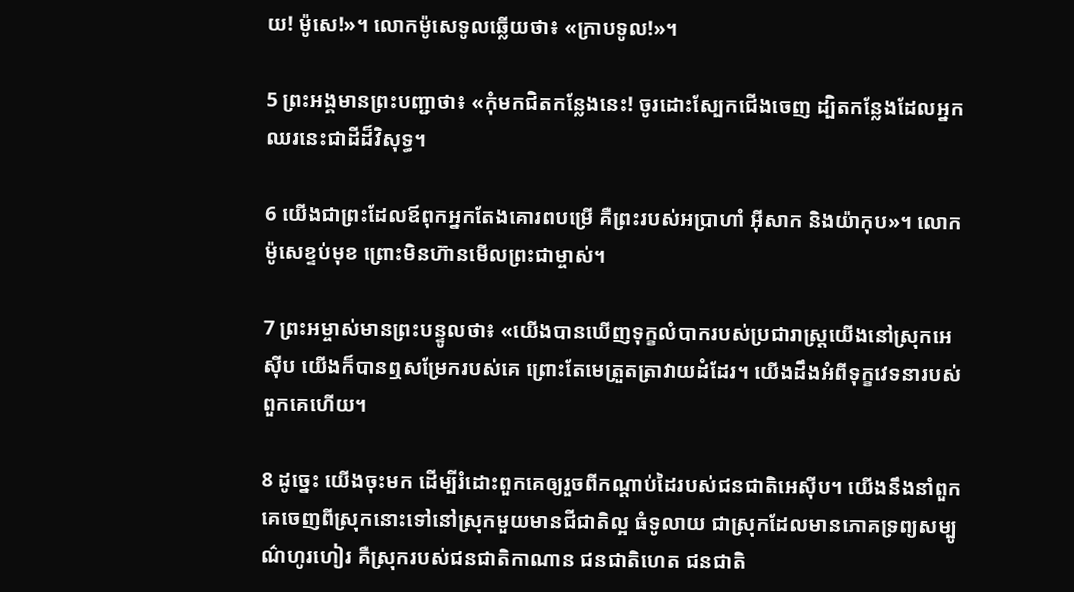យ! ម៉ូសេ!»។ លោកម៉ូសេទូលឆ្លើយថា៖ «ក្រាបទូល!»។

5 ព្រះ‌អង្គមានព្រះ‌បញ្ជាថា៖ «កុំមកជិតកន្លែងនេះ! ចូរដោះស្បែកជើងចេញ ដ្បិតកន្លែងដែលអ្នកឈរនេះជាដីដ៏‌វិសុទ្ធ។

6 យើងជាព្រះដែលឪពុកអ្នកតែងគោរពបម្រើ គឺព្រះរបស់អប្រាហាំ អ៊ីសាក និងយ៉ាកុប»។ លោកម៉ូសេខ្ទប់មុខ ព្រោះមិនហ៊ានមើលព្រះ‌ជាម្ចាស់។

7 ព្រះ‌អម្ចាស់មានព្រះ‌បន្ទូលថា៖ «យើងបានឃើញទុក្ខលំបាករបស់ប្រជា‌រាស្ត្រយើងនៅស្រុកអេស៊ីប យើងក៏បានឮសម្រែករបស់គេ ព្រោះតែមេត្រួត‌ត្រាវាយ‌ដំដែរ។ យើងដឹងអំពីទុក្ខវេទនារបស់ពួកគេហើយ។

8 ដូច្នេះ យើងចុះមក ដើម្បីរំដោះពួកគេឲ្យរួចពីកណ្ដាប់ដៃរបស់ជន‌ជាតិអេស៊ីប។ យើងនឹងនាំពួកគេចេញពីស្រុកនោះទៅនៅស្រុកមួយមានជី‌ជាតិល្អ ធំទូ‌លាយ ជាស្រុកដែលមានភោគទ្រព្យសម្បូណ៌ហូរ‌ហៀរ គឺស្រុករបស់ជន‌ជាតិកាណាន ជន‌ជាតិហេត ជន‌ជាតិ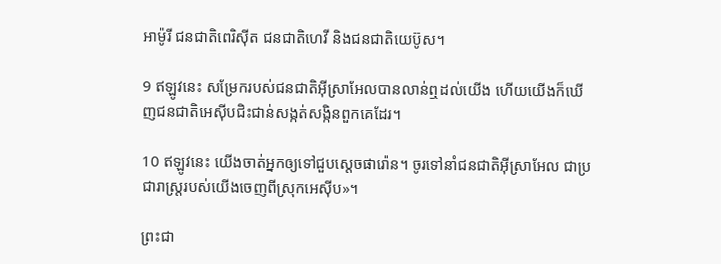អាម៉ូរី ជន‌ជាតិពេរិ‌ស៊ីត ជន‌ជាតិហេវី និងជន‌ជាតិយេប៊ូស។

9 ឥឡូវនេះ សម្រែករបស់ជន‌ជាតិអ៊ីស្រា‌អែលបានលាន់ឮដល់យើង ហើយយើងក៏ឃើញជន‌ជាតិអេស៊ីបជិះ‌ជាន់សង្កត់‌សង្កិនពួកគេដែរ។

10 ឥឡូវនេះ យើងចាត់អ្នកឲ្យទៅជួបស្ដេចផារ៉ោន។ ចូរទៅនាំជន‌ជាតិអ៊ីស្រា‌អែល ជាប្រជា‌រាស្ដ្ររបស់យើងចេញពីស្រុកអេស៊ីប»។

ព្រះ‌ជា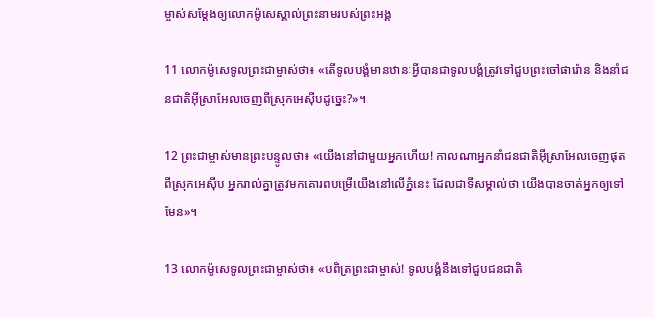ម្ចាស់សម្តែងឲ្យលោកម៉ូសេស្គាល់ព្រះ‌នាមរបស់ព្រះ‌អង្គ

11 លោកម៉ូសេទូលព្រះ‌ជាម្ចាស់ថា៖ «តើទូលបង្គំមានឋានៈអ្វីបានជាទូលបង្គំត្រូវទៅជួបព្រះចៅផារ៉ោន និងនាំជន‌ជាតិអ៊ីស្រា‌អែលចេញពីស្រុកអេស៊ីបដូច្នេះ?»។

12 ព្រះ‌ជាម្ចាស់មានព្រះ‌បន្ទូលថា៖ «យើងនៅជាមួយអ្នកហើយ! កាលណាអ្នកនាំជន‌ជាតិអ៊ីស្រា‌អែលចេញផុតពីស្រុកអេស៊ីប អ្នករាល់គ្នាត្រូវមកគោរពបម្រើយើងនៅលើភ្នំនេះ ដែលជាទីសម្គាល់ថា យើងបានចាត់អ្នកឲ្យទៅមែន»។

13 លោកម៉ូសេទូលព្រះ‌ជាម្ចាស់ថា៖ «បពិត្រព្រះ‌ជាម្ចាស់! ទូលបង្គំនឹងទៅជួបជន‌ជាតិ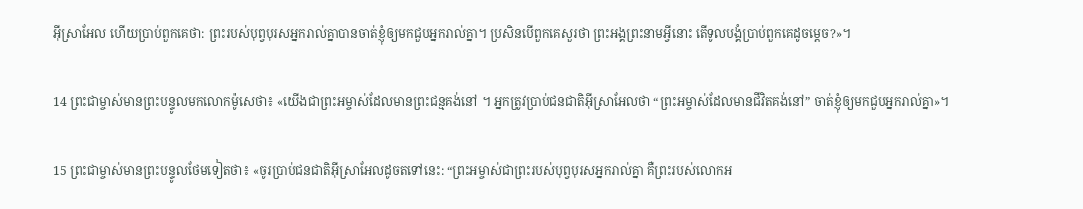អ៊ីស្រា‌អែល ហើយប្រាប់ពួកគេថា: ព្រះរបស់បុព្វបុរសអ្នករាល់គ្នាបានចាត់ខ្ញុំឲ្យមកជួបអ្នករាល់គ្នា។ ប្រសិនបើពួកគេសួរថា ព្រះ‌អង្គព្រះ‌នាមអ្វីនោះ តើទូលបង្គំប្រាប់ពួកគេដូចម្ដេច?»។

14 ព្រះ‌ជាម្ចាស់មានព្រះ‌បន្ទូលមកលោកម៉ូសេថា៖ «យើងជាព្រះ‌អម្ចាស់ដែលមានព្រះ‌ជន្មគង់នៅ ។ អ្នកត្រូវប្រាប់ជន‌ជាតិអ៊ីស្រា‌អែលថា “ព្រះ‌អម្ចាស់ដែលមានជីវិតគង់នៅ” ចាត់ខ្ញុំឲ្យមកជួបអ្នករាល់គ្នា»។

15 ព្រះ‌ជាម្ចាស់មានព្រះ‌បន្ទូលថែមទៀតថា៖ «ចូរប្រាប់ជន‌ជាតិអ៊ីស្រា‌អែលដូចតទៅនេះ: “ព្រះ‌អម្ចាស់ជាព្រះរបស់បុព្វបុរសអ្នករាល់គ្នា គឺព្រះរបស់លោកអ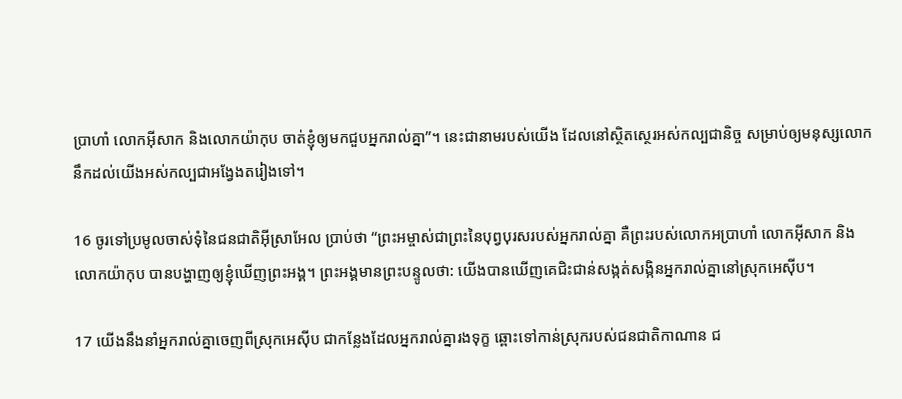ប្រាហាំ លោកអ៊ីសាក និងលោកយ៉ាកុប ចាត់ខ្ញុំឲ្យមកជួបអ្នករាល់គ្នា”។ នេះជានាមរបស់យើង ដែលនៅស្ថិត‌ស្ថេរអស់‌កល្បជា‌និច្ច សម្រាប់ឲ្យមនុស្សលោកនឹកដល់យើងអស់‌កល្បជាអង្វែងតរៀងទៅ។

16 ចូរទៅប្រមូលចាស់ទុំនៃជន‌ជាតិអ៊ីស្រា‌អែល ប្រាប់ថា “ព្រះ‌អម្ចាស់ជាព្រះនៃបុព្វបុរសរបស់អ្នករាល់គ្នា គឺព្រះរបស់លោកអប្រាហាំ លោកអ៊ីសាក និងលោកយ៉ាកុប បានបង្ហាញឲ្យខ្ញុំឃើញព្រះ‌អង្គ។ ព្រះ‌អង្គមានព្រះ‌បន្ទូលថា: យើងបានឃើញគេជិះ‌ជាន់សង្កត់‌សង្កិនអ្នករាល់គ្នានៅស្រុកអេស៊ីប។

17 យើងនឹងនាំអ្នករាល់គ្នាចេញពីស្រុកអេស៊ីប ជាកន្លែងដែលអ្នករាល់គ្នារងទុក្ខ ឆ្ពោះទៅកាន់ស្រុករបស់ជន‌ជាតិកាណាន ជ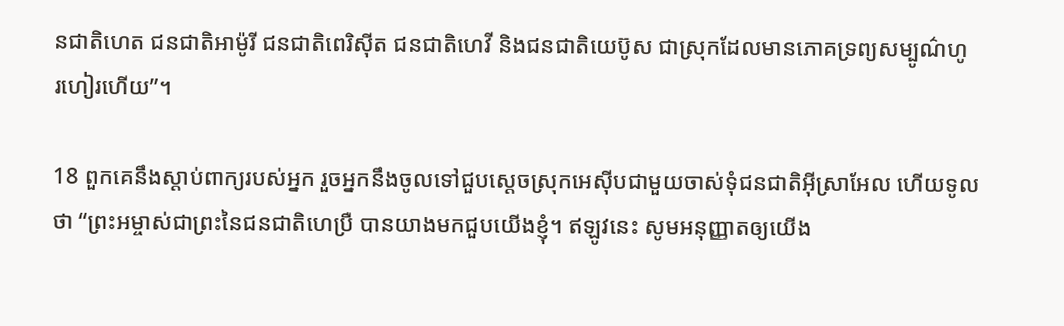ន‌ជាតិហេត ជន‌ជាតិអាម៉ូរី ជន‌ជាតិពេរិ‌ស៊ីត ជន‌ជាតិហេវី និងជន‌ជាតិយេប៊ូស ជាស្រុកដែលមានភោគទ្រព្យសម្បូណ៌ហូរ‌ហៀរហើយ”។

18 ពួកគេនឹងស្ដាប់ពាក្យរបស់អ្នក រួចអ្នកនឹងចូលទៅជួបស្ដេចស្រុកអេស៊ីបជាមួយចាស់ទុំជន‌ជាតិអ៊ីស្រា‌អែល ហើយទូលថា “ព្រះ‌អម្ចាស់ជាព្រះនៃជន‌ជាតិហេប្រឺ បានយាងមកជួបយើងខ្ញុំ។ ឥឡូវនេះ សូមអនុញ្ញាតឲ្យយើង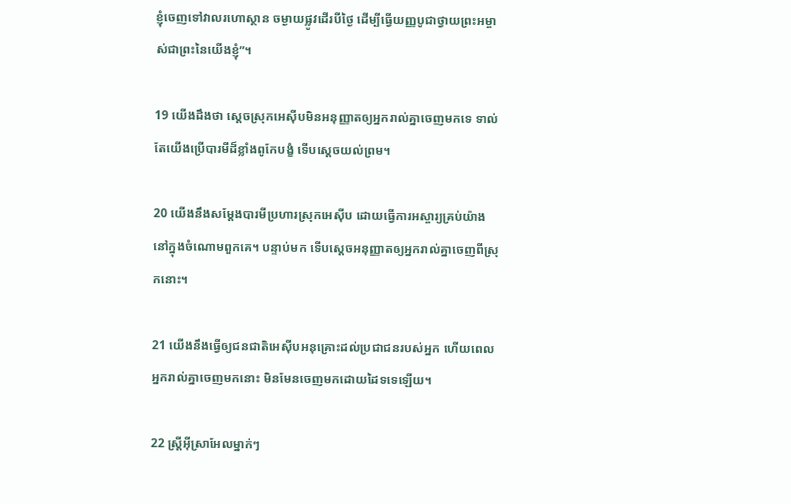ខ្ញុំចេញទៅវាលរហោ‌ស្ថាន ចម្ងាយផ្លូវដើរបីថ្ងៃ ដើម្បីធ្វើយញ្ញ‌បូជាថ្វាយព្រះ‌អម្ចាស់ជាព្រះនៃយើងខ្ញុំ”។

19 យើងដឹងថា ស្ដេចស្រុកអេស៊ីបមិនអនុញ្ញាតឲ្យអ្នករាល់គ្នាចេញមកទេ ទាល់តែយើងប្រើបារមីដ៏ខ្លាំងពូកែបង្ខំ ទើបស្ដេចយល់ព្រម។

20 យើងនឹងសម្តែងបារមីប្រហារស្រុកអេស៊ីប ដោយធ្វើការអស្ចារ្យគ្រប់យ៉ាង នៅក្នុងចំណោមពួកគេ។ បន្ទាប់មក ទើបស្ដេចអនុញ្ញាតឲ្យអ្នករាល់គ្នាចេញពីស្រុកនោះ។

21 យើងនឹងធ្វើឲ្យជន‌ជាតិអេស៊ីបអនុ‌គ្រោះដល់ប្រជា‌ជនរបស់អ្នក ហើយពេលអ្នករាល់គ្នាចេញមកនោះ មិនមែនចេញមកដោយដៃទទេឡើយ។

22 ស្ត្រីអ៊ីស្រា‌អែលម្នាក់ៗ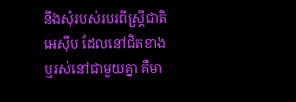នឹងសុំរបស់របរពីស្ត្រីជាតិអេស៊ីប ដែលនៅជិតខាង ឬរស់នៅជាមួយគ្នា គឺមា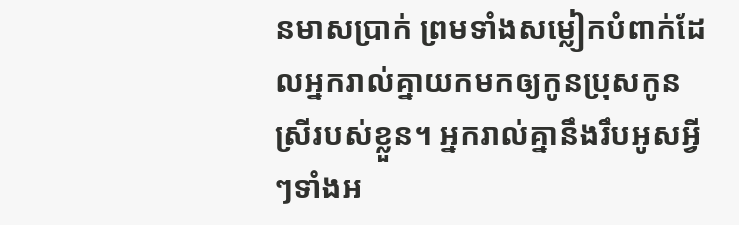នមាសប្រាក់ ព្រមទាំងសម្លៀក‌បំពាក់ដែលអ្នករាល់គ្នាយកមកឲ្យកូនប្រុសកូនស្រីរបស់ខ្លួន។ អ្នករាល់គ្នានឹងរឹបអូសអ្វីៗទាំងអ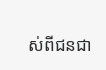ស់ពីជន‌ជា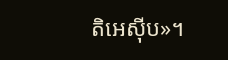តិអេស៊ីប»។